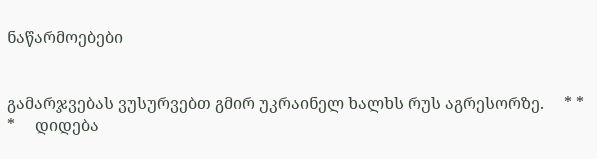ნაწარმოებები


გამარჯვებას ვუსურვებთ გმირ უკრაინელ ხალხს რუს აგრესორზე.     * * *     დიდება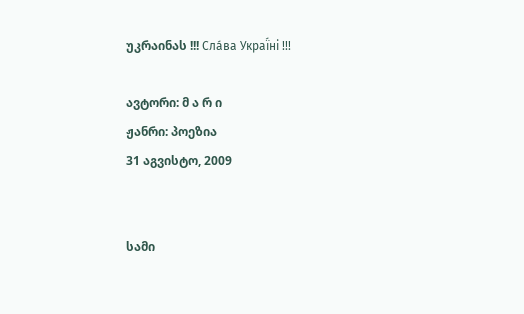უკრაინას !!! Сла́ва Украї́ні !!!

ავტორი: მ ა რ ი
ჟანრი: პოეზია
31 აგვისტო, 2009


სამი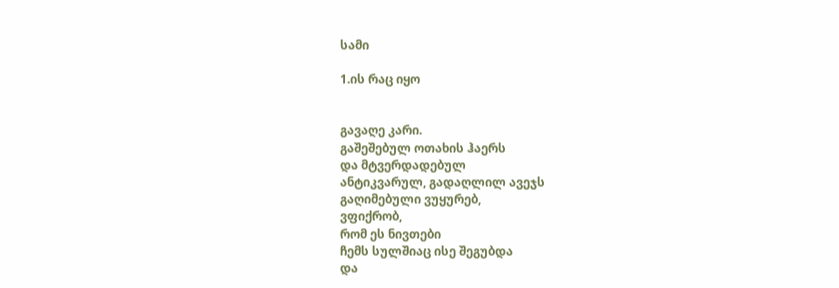სამი

1.ის რაც იყო


გავაღე კარი.
გაშეშებულ ოთახის ჰაერს
და მტვერდადებულ
ანტიკვარულ, გადაღლილ ავეჯს
გაღიმებული ვუყურებ,
ვფიქრობ,
რომ ეს ნივთები
ჩემს სულშიაც ისე შეგუბდა
და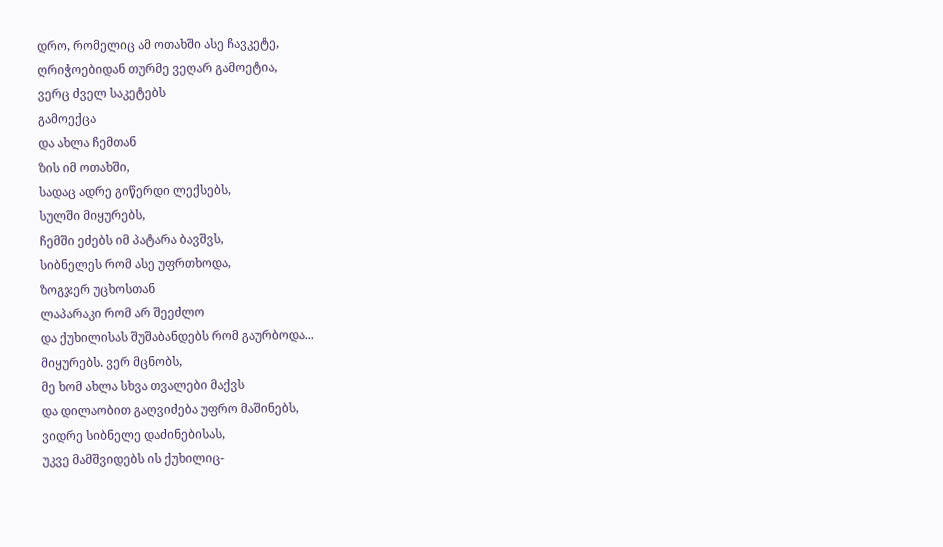დრო, რომელიც ამ ოთახში ასე ჩავკეტე,
ღრიჭოებიდან თურმე ვეღარ გამოეტია,
ვერც ძველ საკეტებს
გამოექცა
და ახლა ჩემთან
ზის იმ ოთახში,
სადაც ადრე გიწერდი ლექსებს,
სულში მიყურებს,
ჩემში ეძებს იმ პატარა ბავშვს,
სიბნელეს რომ ასე უფრთხოდა,
ზოგჯერ უცხოსთან
ლაპარაკი რომ არ შეეძლო
და ქუხილისას შუშაბანდებს რომ გაურბოდა...
მიყურებს. ვერ მცნობს,
მე ხომ ახლა სხვა თვალები მაქვს
და დილაობით გაღვიძება უფრო მაშინებს,
ვიდრე სიბნელე დაძინებისას,
უკვე მამშვიდებს ის ქუხილიც-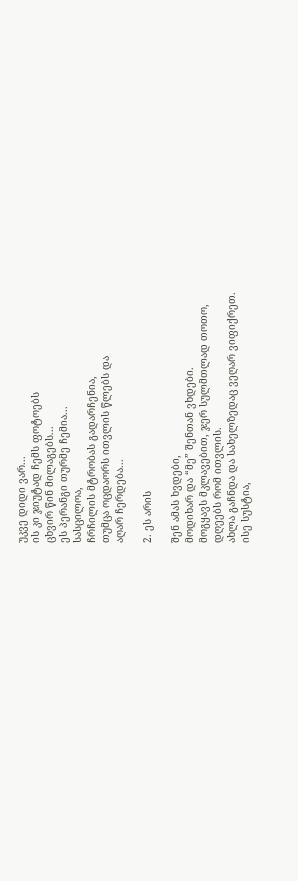უკვე დიდი ვარ...
ის კი ჯიუტად ჩემს ფოტოებს
ცხვირ წინ მილაგებს...
ეს პერანგი თურმე ჩემია...
სასცილოა,
ჩრჩილის მტრობას გადარჩენია,
თუმცა ოცდაორს ითვლის წლებს და
აღარ ჩერდება...

2. ეს არის

შენ ამას ხვდები,
მოდიხარ და “მე” შენთან ვხდები.
მოგყავს მკლავებით, ჯერ სულმთლად თოთო,
დღეებს რომ ითვლის.
ახლა გაჩნდა და სახელზედაც ვეღარ ვიფიქრეთ.
ისე სუსტია,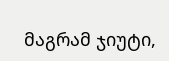მაგრამ ჯიუტი,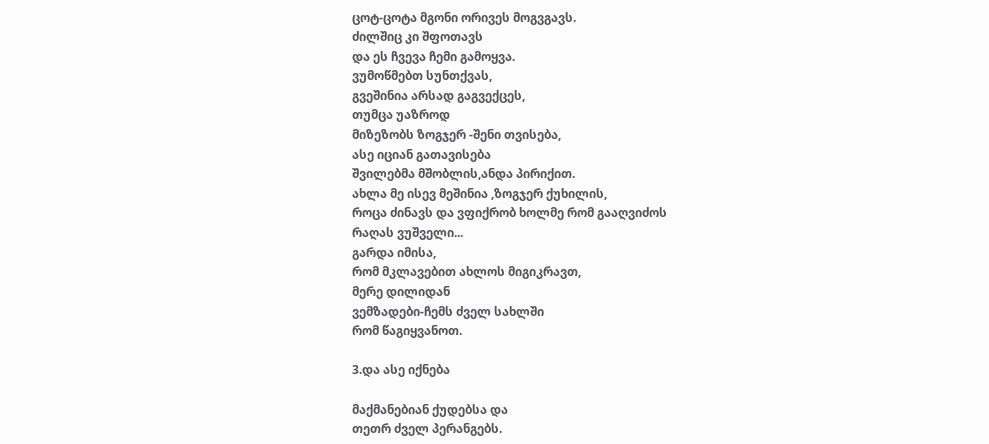ცოტ-ცოტა მგონი ორივეს მოგვგავს.
ძილშიც კი შფოთავს
და ეს ჩვევა ჩემი გამოყვა.
ვუმოწმებთ სუნთქვას,
გვეშინია არსად გაგვექცეს,
თუმცა უაზროდ
მიზეზობს ზოგჯერ -შენი თვისება,
ასე იციან გათავისება
შვილებმა მშობლის,ანდა პირიქით.
ახლა მე ისევ მეშინია ,ზოგჯერ ქუხილის,
როცა ძინავს და ვფიქრობ ხოლმე რომ გააღვიძოს
რაღას ვუშველი...
გარდა იმისა,
რომ მკლავებით ახლოს მიგიკრავთ,
მერე დილიდან
ვემზადები-ჩემს ძველ სახლში
რომ წაგიყვანოთ.

3.და ასე იქნება

მაქმანებიან ქუდებსა და
თეთრ ძველ პერანგებს.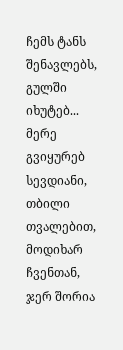ჩემს ტანს შენავლებს,
გულში იხუტებ...
მერე გვიყურებ სევდიანი,
თბილი თვალებით,
მოდიხარ ჩვენთან,
ჯერ შორია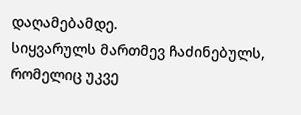დაღამებამდე.
სიყვარულს მართმევ ჩაძინებულს,
რომელიც უკვე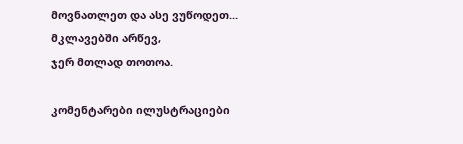მოვნათლეთ და ასე ვუწოდეთ...
მკლავებში არწევ,
ჯერ მთლად თოთოა.

კომენტარები ილუსტრაციები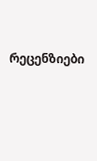რეცენზიები